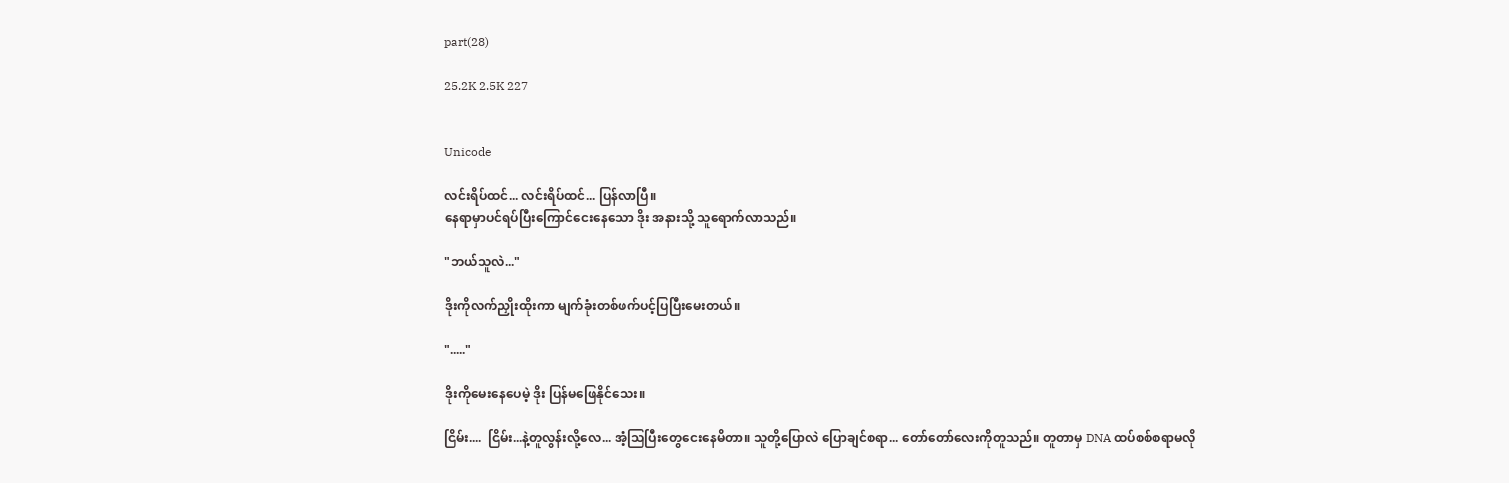part(28)

25.2K 2.5K 227


Unicode

လင်းရိပ်ထင်... လင်းရိပ်ထင်... ပြန်လာပြီ။
နေရာမှာပင်ရပ်ပြီးကြောင်ငေးနေသော ဒိုး အနားသို့ သူရောက်လာသည်။

"ဘယ်သူလဲ..."

ဒိုးကိုလက်ညှိုးထိုးကာ မျက်ခုံးတစ်ဖက်ပင့်ပြပြီးမေးတယ်။

"....."

ဒိုးကိုမေးနေပေမဲ့ ဒိုး ပြန်မဖြေနိုင်သေး။

ငြိမ်း....  ငြိမ်း...နဲ့တူလွန်းလို့လေ... အံ့သြပြီးတွေငေးနေမိတာ။ သူတို့ပြောလဲ ပြောချင်စရာ... တော်တော်လေးကိုတူသည်။ တူတာမှ DNA ထပ်စစ်စရာမလို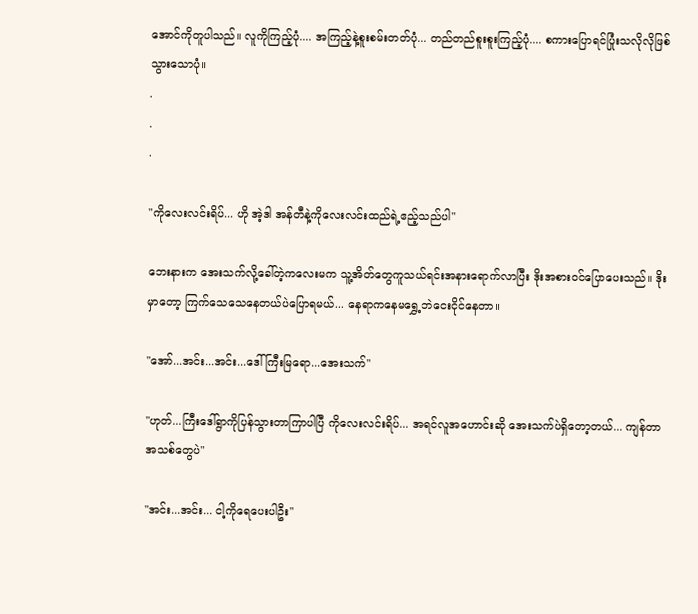အောင်ကိုတူပါသည်။ လူကိုကြည့်ပုံ.... အကြည့်နဲ့စူးစမ်းတတ်ပုံ... တည်တည်စူးစူးကြည့်ပုံ.... စကားပြောရင်ပြုံးသလိုလိုဖြစ်သွားသောပုံ။
.
.
.

"ကိုလေးလင်းရိပ်... ဟို အဲ့ဒါ အန်တီနဲ့ကိုလေးလင်းထည်ရဲ့ဧည့်သည်ပါ"

ဘေးနားက အေးသက်လို့ခေါ်တဲ့ကလေးမက သူ့အိတ်တွေကူသယ်ရင်းအနားရောက်လာပြီး ဒိုးအစားဝင်ပြောပေးသည်။ ဒိုးမှာတော့ ကြက်သေသေနေတယ်ပဲပြောရမယ်... နေရာကနေမရွှေ့ဘဲငေးငိုင်နေတာ။

"အော်...အင်း...အင်း...ဒေါ်ကြီးမြရော...အေးသက်"

"ဟုတ်...ကြီးဒေါ်ရွာကိုပြန်သွားတာကြာပါပြီ ကိုလေးလင်းရိပ်... အရင်လူအဟောင်းဆို အေးသက်ပဲရှိတော့တယ်... ကျန်တာအသစ်တွေပဲ"

"အင်း...အင်း... ငါ့ကိုရေပေးပါဦး"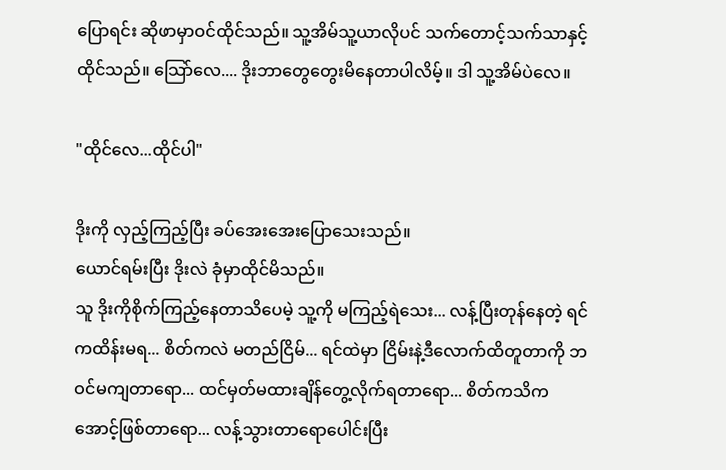ပြောရင်း ဆိုဖာမှာဝင်ထိုင်သည်။ သူ့အိမ်သူ့ယာလိုပင် သက်တောင့်သက်သာနှင့်ထိုင်သည်။ သြော်လေ.... ဒိုးဘာတွေတွေးမိနေတာပါလိမ့်။ ဒါ သူ့အိမ်ပဲလေ။

"ထိုင်လေ...ထိုင်ပါ"

ဒိုးကို လှည့်ကြည့်ပြီး ခပ်အေးအေးပြောသေးသည်။
ယောင်ရမ်းပြီး ဒိုးလဲ ခုံမှာထိုင်မိသည်။
သူ ဒိုးကိုစိုက်ကြည့်နေတာသိပေမဲ့ သူ့ကို မကြည့်ရဲသေး... လန့်ပြီးတုန်နေတဲ့ ရင်ကထိန်းမရ... စိတ်ကလဲ မတည်ငြိမ်... ရင်ထဲမှာ ငြိမ်းနဲ့ဒီလောက်ထိတူတာကို ဘဝင်မကျတာရော... ထင်မှတ်မထားချိန်တွေ့လိုက်ရတာရော... စိတ်ကသိကအောင့်ဖြစ်တာရော... လန့်သွားတာရောပေါင်းပြီး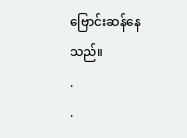ဗြောင်းဆန်နေသည်။
.
.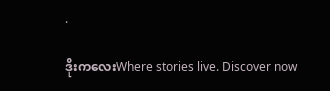.

ဒိုးကလေးWhere stories live. Discover now